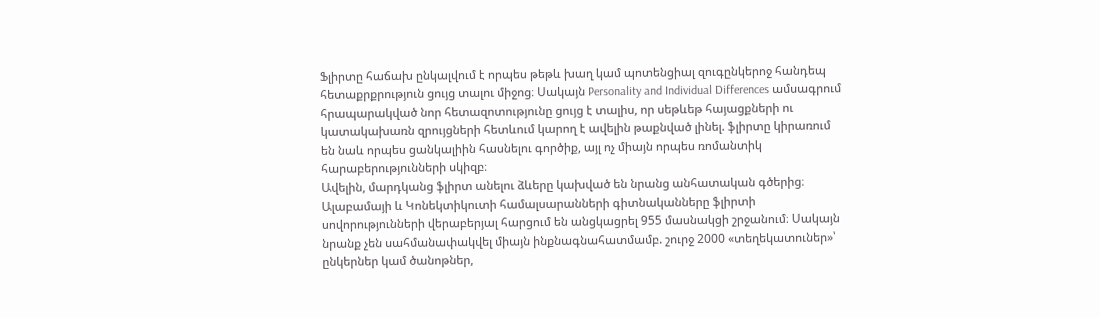Ֆլիրտը հաճախ ընկալվում է որպես թեթև խաղ կամ պոտենցիալ զուգընկերոջ հանդեպ հետաքրքրություն ցույց տալու միջոց։ Սակայն Personality and Individual Differences ամսագրում հրապարակված նոր հետազոտությունը ցույց է տալիս, որ սեթևեթ հայացքների ու կատակախառն զրույցների հետևում կարող է ավելին թաքնված լինել. ֆլիրտը կիրառում են նաև որպես ցանկալիին հասնելու գործիք, այլ ոչ միայն որպես ռոմանտիկ հարաբերությունների սկիզբ։
Ավելին, մարդկանց ֆլիրտ անելու ձևերը կախված են նրանց անհատական գծերից։
Ալաբամայի և Կոնեկտիկուտի համալսարանների գիտնականները ֆլիրտի սովորությունների վերաբերյալ հարցում են անցկացրել 955 մասնակցի շրջանում։ Սակայն նրանք չեն սահմանափակվել միայն ինքնագնահատմամբ. շուրջ 2000 «տեղեկատուներ»՝ ընկերներ կամ ծանոթներ,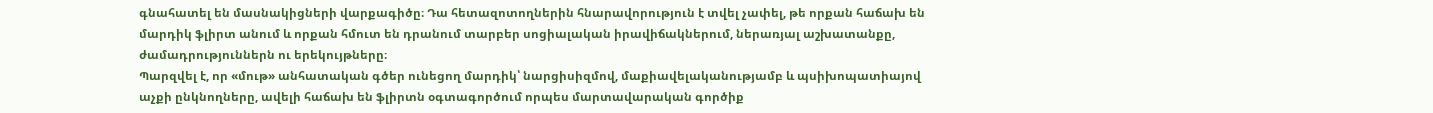գնահատել են մասնակիցների վարքագիծը։ Դա հետազոտողներին հնարավորություն է տվել չափել, թե որքան հաճախ են մարդիկ ֆլիրտ անում և որքան հմուտ են դրանում տարբեր սոցիալական իրավիճակներում, ներառյալ աշխատանքը, ժամադրություններն ու երեկույթները։
Պարզվել է, որ «մութ» անհատական գծեր ունեցող մարդիկ՝ նարցիսիզմով, մաքիավելականությամբ և պսիխոպատիայով աչքի ընկնողները, ավելի հաճախ են ֆլիրտն օգտագործում որպես մարտավարական գործիք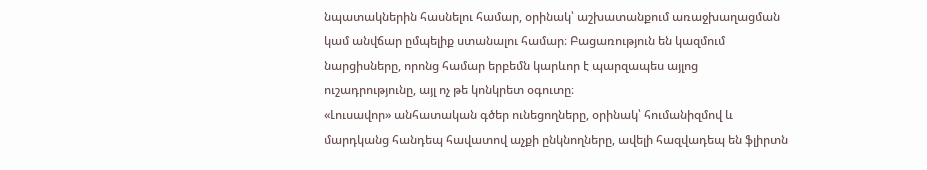նպատակներին հասնելու համար, օրինակ՝ աշխատանքում առաջխաղացման կամ անվճար ըմպելիք ստանալու համար։ Բացառություն են կազմում նարցիսները, որոնց համար երբեմն կարևոր է պարզապես այլոց ուշադրությունը, այլ ոչ թե կոնկրետ օգուտը։
«Լուսավոր» անհատական գծեր ունեցողները, օրինակ՝ հումանիզմով և մարդկանց հանդեպ հավատով աչքի ընկնողները, ավելի հազվադեպ են ֆլիրտն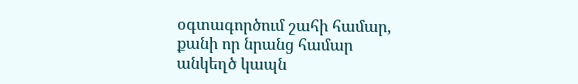օգտագործում շահի համար, քանի որ նրանց համար անկեղծ կապն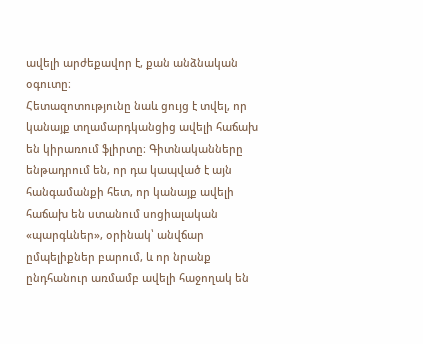ավելի արժեքավոր է, քան անձնական օգուտը։
Հետազոտությունը նաև ցույց է տվել, որ կանայք տղամարդկանցից ավելի հաճախ են կիրառում ֆլիրտը։ Գիտնականները ենթադրում են, որ դա կապված է այն հանգամանքի հետ, որ կանայք ավելի հաճախ են ստանում սոցիալական «պարգևներ», օրինակ՝ անվճար ըմպելիքներ բարում, և որ նրանք ընդհանուր առմամբ ավելի հաջողակ են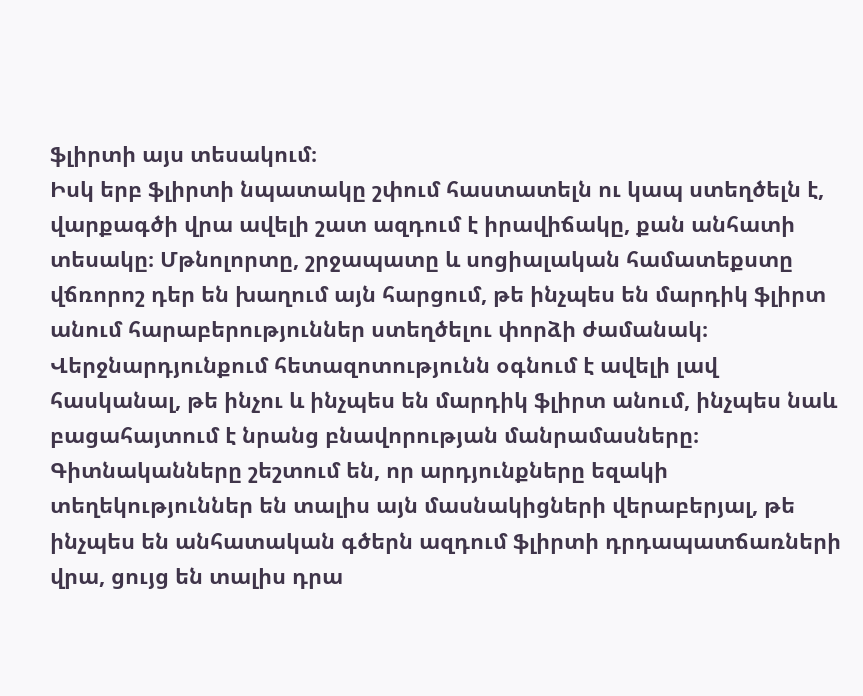ֆլիրտի այս տեսակում։
Իսկ երբ ֆլիրտի նպատակը շփում հաստատելն ու կապ ստեղծելն է, վարքագծի վրա ավելի շատ ազդում է իրավիճակը, քան անհատի տեսակը։ Մթնոլորտը, շրջապատը և սոցիալական համատեքստը վճռորոշ դեր են խաղում այն հարցում, թե ինչպես են մարդիկ ֆլիրտ անում հարաբերություններ ստեղծելու փորձի ժամանակ։
Վերջնարդյունքում հետազոտությունն օգնում է ավելի լավ հասկանալ, թե ինչու և ինչպես են մարդիկ ֆլիրտ անում, ինչպես նաև բացահայտում է նրանց բնավորության մանրամասները։ Գիտնականները շեշտում են, որ արդյունքները եզակի տեղեկություններ են տալիս այն մասնակիցների վերաբերյալ, թե ինչպես են անհատական գծերն ազդում ֆլիրտի դրդապատճառների վրա, ցույց են տալիս դրա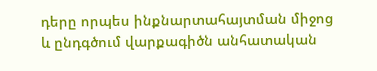դերը որպես ինքնարտահայտման միջոց և ընդգծում վարքագիծն անհատական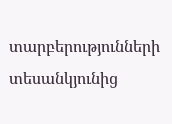տարբերությունների տեսանկյունից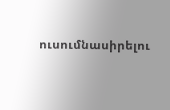ուսումնասիրելու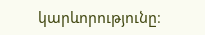կարևորությունը։